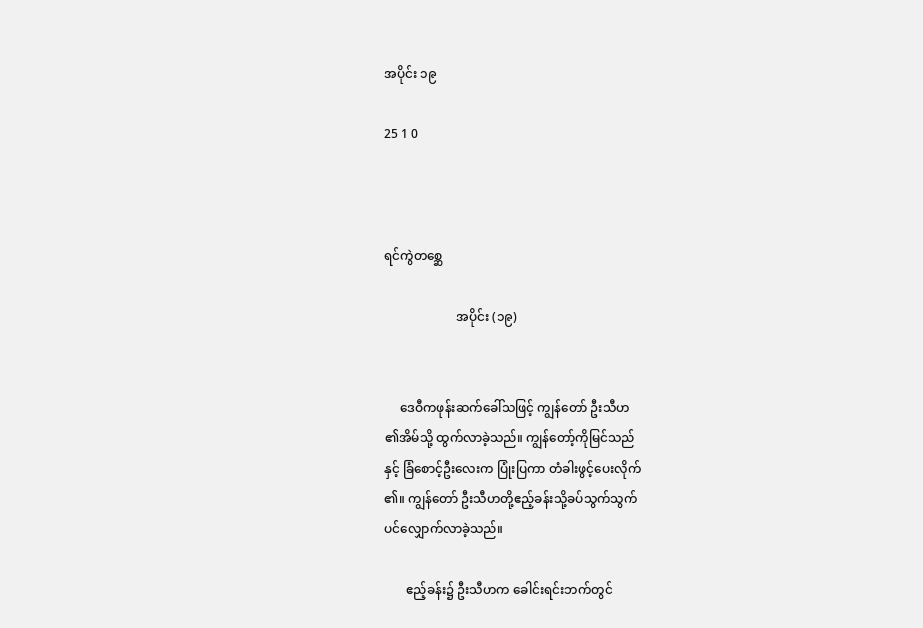အပိုင်း ၁၉

25 1 0



ရင်ကွဲတစ္ဆေ

                       အပိုင်း (၁၉)


     ဒေဝီကဖုန်းဆက်ခေါ်သဖြင့် ကျွန်တော် ဦးသီဟ
၏အိမ်သို့ ထွက်လာခဲ့သည်။ ကျွန်တော့်ကိုမြင်သည်
နှင့် ခြံစောင့်ဦးလေးက ပြုံးပြကာ တံခါးဖွင့်ပေးလိုက်
၏။ ကျွန်တော် ဦးသီဟတို့ဧည့်ခန်းသို့ခပ်သွက်သွက်
ပင်လျှောက်လာခဲ့သည်။

       ဧည့်ခန်း၌ ဦးသီဟက ခေါင်းရင်းဘက်တွင်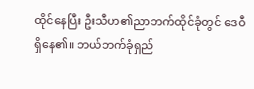ထိုင်နေပြီး ဦးသီဟ၏ညာဘက်ထိုင်ခုံတွင် ဒေဝီ
ရှိနေ၏။ ဘယ်ဘက်ခုံရှည်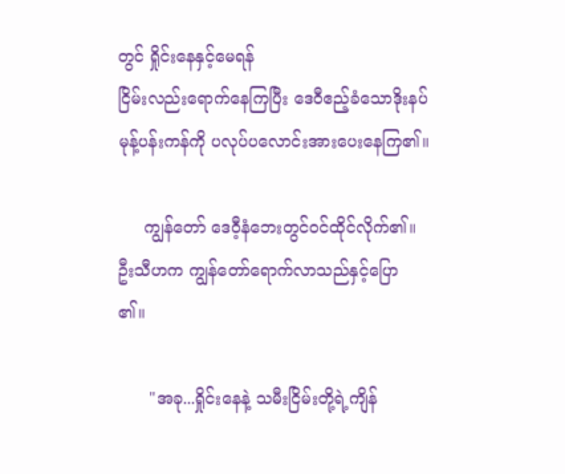တွင် ရှိုင်းနေနှင့်မေရန်
ငြိမ်းလည်းရောက်နေကြပြီး ဒေဝီဧည့်ခံသောဒိုးနပ်
မုန့်ပန်းကန်ကို ပလုပ်ပလောင်းအားပေးနေကြ၏။

     ကျွန်တော် ဒေဝီ့နံဘေးတွင်ဝင်ထိုင်လိုက်၏။
ဦးသီဟက ကျွန်တော်ရောက်လာသည်နှင့်ပြော
၏။

      "အခု...ရှိုင်းနေနဲ့ သမီးငြိမ်းတို့ရဲ့ကျိန်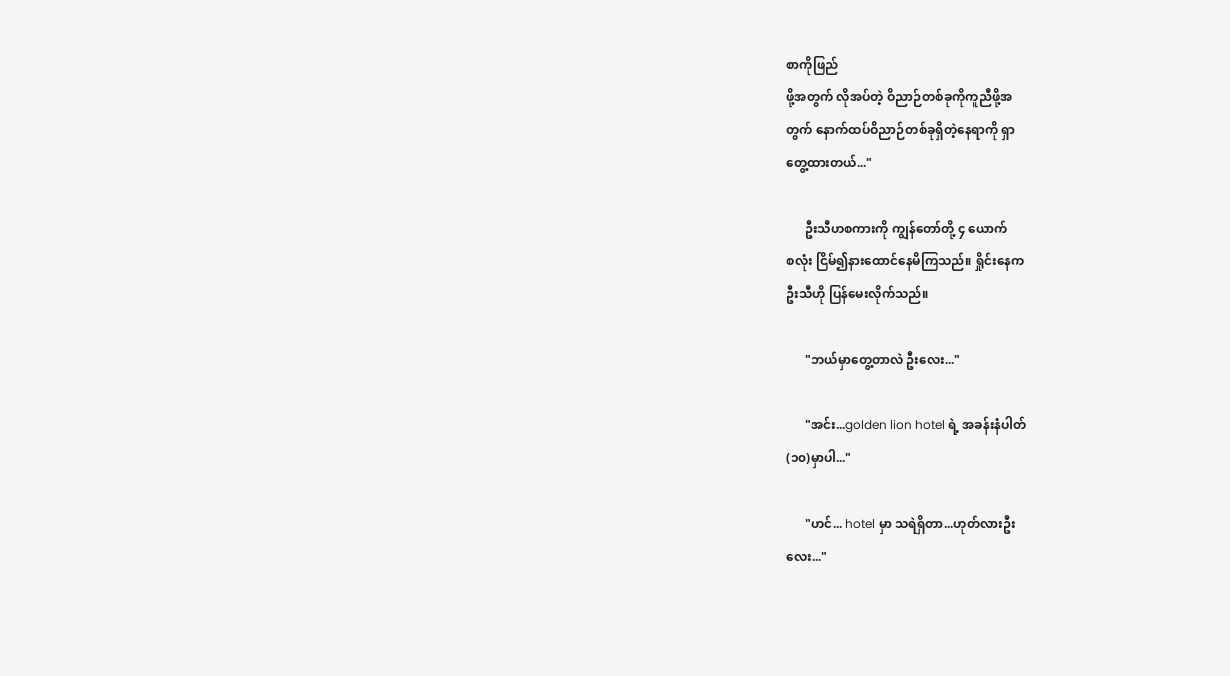စာကိုဖြည်
ဖို့အတွက် လိုအပ်တဲ့ ဝိညာဉ်တစ်ခုကိုကူညီဖို့အ
တွက် နောက်ထပ်ဝိညာဉ်တစ်ခုရှိတဲ့နေရာကို ရှာ
တွေ့ထားတယ်..."

      ဦးသီဟစကားကို ကျွန်တော်တို့ ၄ ယောက်
စလုံး ငြိမ်၍နားထောင်နေမိကြသည်။ ရှိုင်းနေက
ဦးသီဟို ပြန်မေးလိုက်သည်။

      "ဘယ်မှာတွေ့တာလဲ ဦးလေး..."

      "အင်း...golden lion hotel ရဲ့ အခန်းနံပါတ်
(၁၀)မှာပါ..."

      "ဟင်... hotel မှာ သရဲရှိတာ...ဟုတ်လားဦး
လေး..."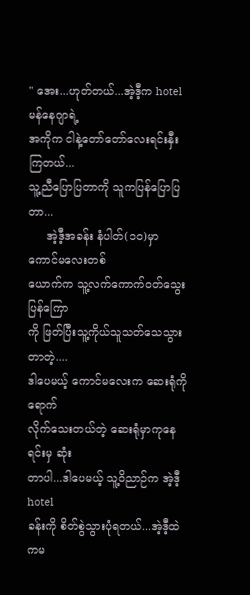" အေး...ဟုတ်တယ်...အဲ့ဒီ့က hotel မန်နေဂျာရဲ့
အကိုက ငါနဲ့တော်တော်လေးရင်းနှီးကြတယ်...
သူ့ညီပြောပြတာကို သူကပြန်ပြောပြတာ...
     အဲ့ဒီ့အခန်း နံပါတ်(၁၀)မှာ ကောင်မလေးတစ်
ယောက်က သူ့လက်ကောက်ဝတ်သွေးပြန်ကြော
ကို ဖြတ်ပြီးသူ့ကိုယ်သူသတ်သေသွားတာတဲ့....
ဒါပေမယ့် ကောင်မလေးက ဆေးရုံကိုရောက်
လိုက်သေးတယ်တဲ့ ဆေးရုံမှာကုနေရင်းမှ ဆုံး
တာပါ...ဒါပေမယ့် သူ့ဝိညာဉ်က အဲ့ဒီ့ hotel
ခန်းကို စိတ်စွဲသွားပုံရတယ်...အဲ့ဒီ့ထဲကမ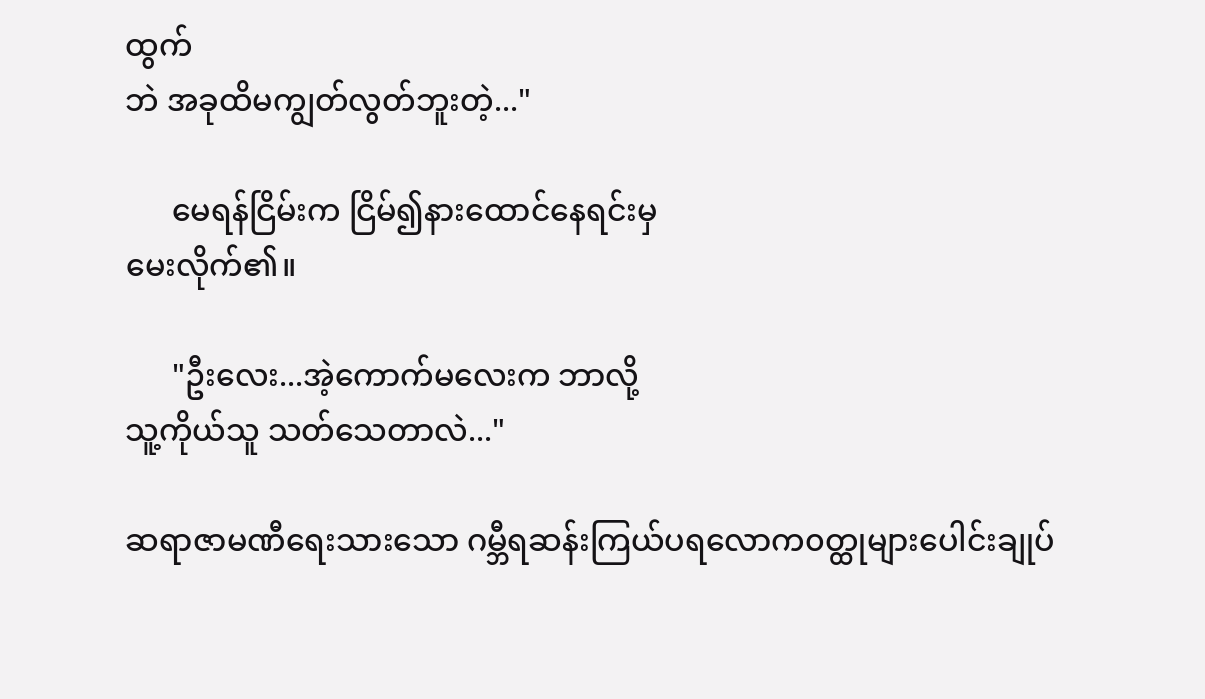ထွက်
ဘဲ အခုထိမကျွတ်လွတ်ဘူးတဲ့..."

      မေရန်ငြိမ်းက ငြိမ်၍နားထောင်နေရင်းမှ
မေးလိုက်၏။

      "ဦးလေး...အဲ့ကောက်မလေးက ဘာလို့
သူ့ကိုယ်သူ သတ်သေတာလဲ..."

ဆရာဇာမဏီရေးသားသော ဂမ္ဘီရဆန်းကြယ်ပရလောက၀တ္ထုများပေါင်းချုပ်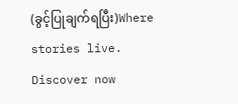(ခွင့်ပြုချက်ရပြီး)Where stories live. Discover now